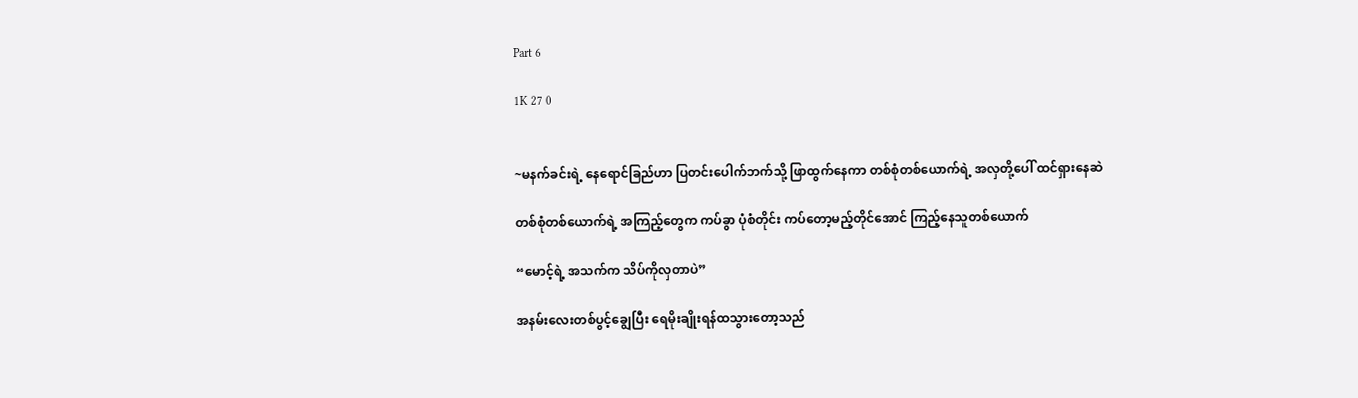Part 6

1K 27 0


~မနက်ခင်းရဲ့ နေရောင်‌ခြည်ဟာ ပြတင်းပေါက်ဘက်သို့ ဖြာထွက်နေကာ တစ်စုံတစ်ယောက်ရဲ့ အလှတို့ပေါ် ထင်ရှားနေဆဲ

တစ်စုံတစ်ယောက်ရဲ့ အကြည့်တွေက ကပ်ခွာ ပုံစံတိုင်း ကပ်တော့မည့်တိုင်အောင် ကြည့်နေသူတစ်ယောက်

“မောင့်ရဲ့ အသက်က သိပ်ကိုလှတာပဲ”

အနမ်းလေးတစ်ပွင့်ချွေပြီး ရေမိုးချိုးရန်ထသွားတော့သည်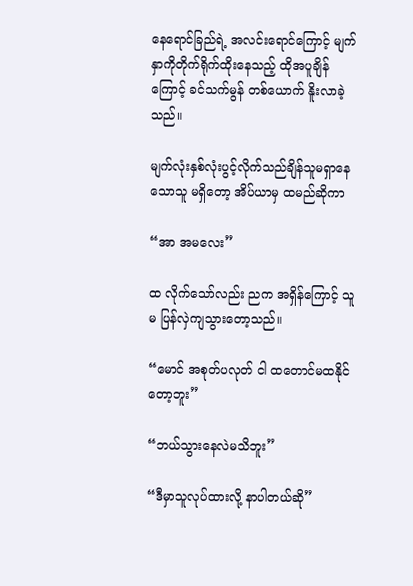နေရောင်ခြည်ရဲ့ အလင်းရောင်ကြောင့် မျက်နှာကိုတိုက်ရိုက်ထိုးနေသည့် ထိုအပူချိန်ကြောင့် ခင်သက်မွန် တစ်ယောက် နိူးလာခဲ့သည်။

မျက်လုံးနှစ်လုံးပွင့်လိုက်သည်ချိန်သူမရှာနေသောသူ မရှိတော့ အိပ်ယာမှ ထမည်ဆိုကာ

“အာ အမလေး”

ထ လိုက်သော်လည်း ညက အရှိန်ကြောင့် သူမ ပြန်လှဲကျသွားတော့သည်။

“မောင် အစုတ်ပလုတ် ငါ ထတောင်မထနိုင်တော့ဘူး”

“ဘယ်သွားနေလဲမသိဘူး”

“ဒီမှာသူလုပ်ထားလို့ နာပါတယ်ဆို”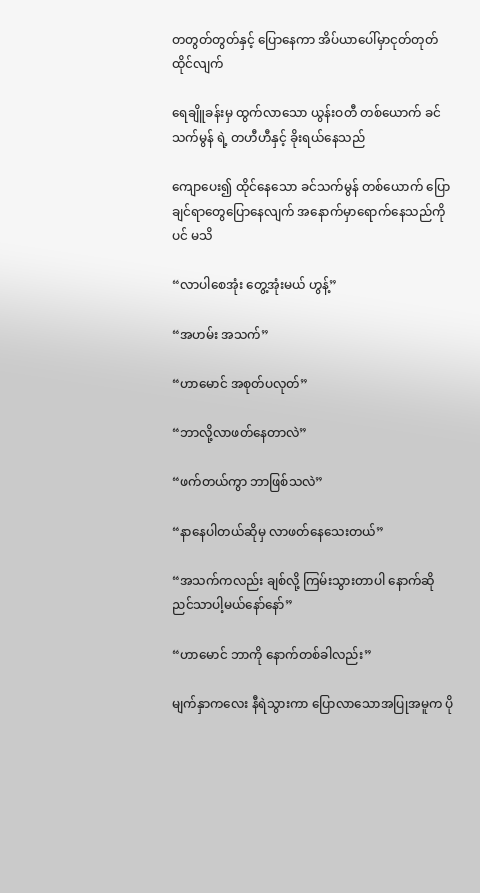တတွတ်တွတ်နှင့် ပြောနေကာ အိပ်ယာပေါ်မှာငုတ်တုတ် ထိုင်လျက်

ရေချိူခန်းမှ ထွက်လာသော ယွန်းဝတီ တစ်ယောက် ခင်သက်မွန် ရဲ့ တဟီဟီနှင့် ခိုးရယ်နေသည်

ကျောပေး၍ ထိုင်နေသော ခင်သက်မွန် တစ်ယောက် ပြောချင်ရာတွေပြောနေလျက် အနောက်မှာရောက်နေသည်ကိုပင် မသိ

“လာပါစေအုံး တွေ့အုံးမယ် ဟွန့်”

“အဟမ်း အသက်”

“ဟာမောင် အစုတ်ပလုတ်”

“ဘာလို့လာဖတ်နေတာလဲ”

“ဖက်တယ်ကွာ ဘာဖြစ်သလဲ”

“နာနေပါတယ်ဆိုမှ လာဖတ်နေသေးတယ်”

“အသက်ကလည်း ချစ်လို့ ကြမ်းသွားတာပါ နောက်ဆို ညင်သာပါ့မယ်နော်နော်”

“ဟာမောင် ဘာကို နောက်တစ်ခါလည်း”

မျက်နှာကလေး နီရဲသွားကာ ပြောလာသောအပြုအမူက ပို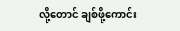လို့တောင် ချစ်ဖို့ကောင်း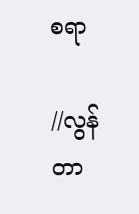စရာ

//လွန်တာ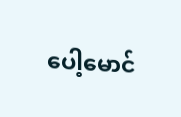ပေါ့မောင်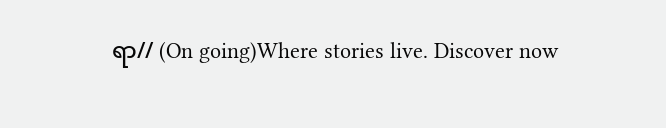ရာ// (On going)Where stories live. Discover now